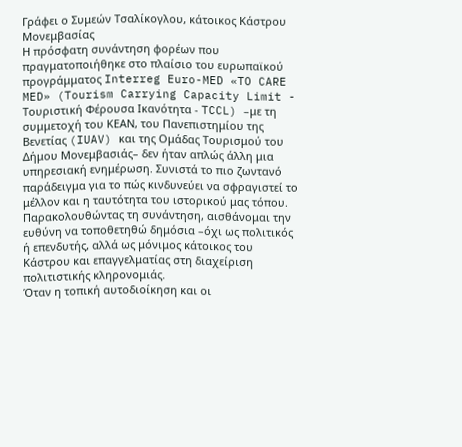Γράφει ο Συμεών Τσαλίκογλου, κάτοικος Κάστρου Μονεμβασίας
Η πρόσφατη συνάντηση φορέων που πραγματοποιήθηκε στο πλαίσιο του ευρωπαϊκού προγράμματος Interreg Euro-MED «TO CARE MED» (Tourism Carrying Capacity Limit - Τουριστική Φέρουσα Ικανότητα - TCCL) –με τη συμμετοχή του ΚΕΑΝ, του Πανεπιστημίου της Βενετίας (IUAV) και της Ομάδας Τουρισμού του Δήμου Μονεμβασιάς– δεν ήταν απλώς άλλη μια υπηρεσιακή ενημέρωση. Συνιστά το πιο ζωντανό παράδειγμα για το πώς κινδυνεύει να σφραγιστεί το μέλλον και η ταυτότητα του ιστορικού μας τόπου. Παρακολουθώντας τη συνάντηση, αισθάνομαι την ευθύνη να τοποθετηθώ δημόσια –όχι ως πολιτικός ή επενδυτής, αλλά ως μόνιμος κάτοικος του Κάστρου και επαγγελματίας στη διαχείριση πολιτιστικής κληρονομιάς.
Όταν η τοπική αυτοδιοίκηση και οι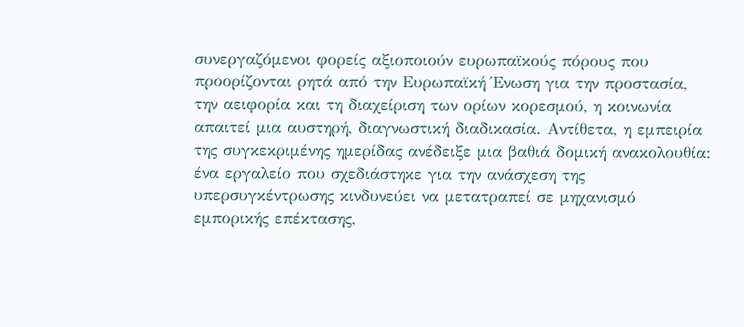συνεργαζόμενοι φορείς αξιοποιούν ευρωπαϊκούς πόρους που προορίζονται ρητά από την Ευρωπαϊκή Ένωση για την προστασία, την αειφορία και τη διαχείριση των ορίων κορεσμού, η κοινωνία απαιτεί μια αυστηρή, διαγνωστική διαδικασία. Αντίθετα, η εμπειρία της συγκεκριμένης ημερίδας ανέδειξε μια βαθιά δομική ανακολουθία: ένα εργαλείο που σχεδιάστηκε για την ανάσχεση της υπερσυγκέντρωσης κινδυνεύει να μετατραπεί σε μηχανισμό εμπορικής επέκτασης,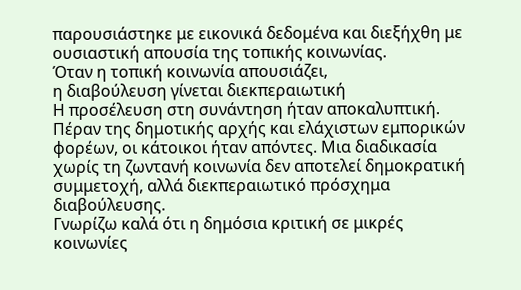παρουσιάστηκε με εικονικά δεδομένα και διεξήχθη με ουσιαστική απουσία της τοπικής κοινωνίας.
Όταν η τοπική κοινωνία απουσιάζει,
η διαβούλευση γίνεται διεκπεραιωτική
Η προσέλευση στη συνάντηση ήταν αποκαλυπτική. Πέραν της δημοτικής αρχής και ελάχιστων εμπορικών φορέων, οι κάτοικοι ήταν απόντες. Μια διαδικασία χωρίς τη ζωντανή κοινωνία δεν αποτελεί δημοκρατική συμμετοχή, αλλά διεκπεραιωτικό πρόσχημα διαβούλευσης.
Γνωρίζω καλά ότι η δημόσια κριτική σε μικρές κοινωνίες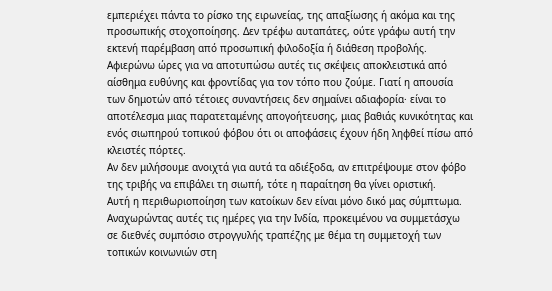εμπεριέχει πάντα το ρίσκο της ειρωνείας, της απαξίωσης ή ακόμα και της προσωπικής στοχοποίησης. Δεν τρέφω αυταπάτες, ούτε γράφω αυτή την εκτενή παρέμβαση από προσωπική φιλοδοξία ή διάθεση προβολής. Αφιερώνω ώρες για να αποτυπώσω αυτές τις σκέψεις αποκλειστικά από αίσθημα ευθύνης και φροντίδας για τον τόπο που ζούμε. Γιατί η απουσία των δημοτών από τέτοιες συναντήσεις δεν σημαίνει αδιαφορία· είναι το αποτέλεσμα μιας παρατεταμένης απογοήτευσης, μιας βαθιάς κυνικότητας και ενός σιωπηρού τοπικού φόβου ότι οι αποφάσεις έχουν ήδη ληφθεί πίσω από κλειστές πόρτες.
Αν δεν μιλήσουμε ανοιχτά για αυτά τα αδιέξοδα, αν επιτρέψουμε στον φόβο της τριβής να επιβάλει τη σιωπή, τότε η παραίτηση θα γίνει οριστική.
Αυτή η περιθωριοποίηση των κατοίκων δεν είναι μόνο δικό μας σύμπτωμα. Αναχωρώντας αυτές τις ημέρες για την Ινδία, προκειμένου να συμμετάσχω σε διεθνές συμπόσιο στρογγυλής τραπέζης με θέμα τη συμμετοχή των τοπικών κοινωνιών στη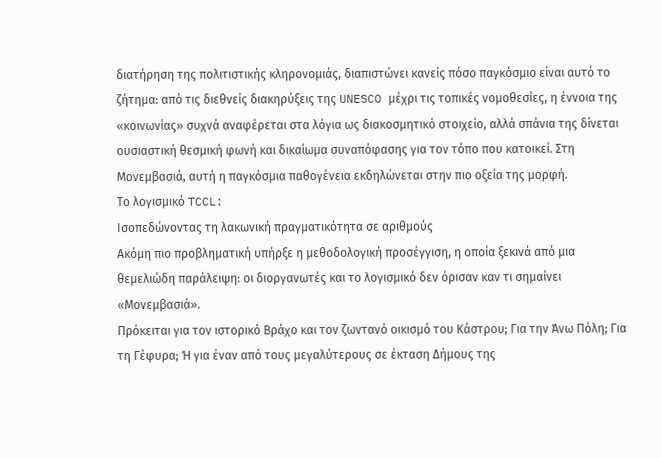διατήρηση της πολιτιστικής κληρονομιάς, διαπιστώνει κανείς πόσο παγκόσμιο είναι αυτό το ζήτημα: από τις διεθνείς διακηρύξεις της UNESCO μέχρι τις τοπικές νομοθεσίες, η έννοια της «κοινωνίας» συχνά αναφέρεται στα λόγια ως διακοσμητικό στοιχείο, αλλά σπάνια της δίνεται ουσιαστική θεσμική φωνή και δικαίωμα συναπόφασης για τον τόπο που κατοικεί. Στη Μονεμβασιά, αυτή η παγκόσμια παθογένεια εκδηλώνεται στην πιο οξεία της μορφή.
Το λογισμικό TCCL:
Ισοπεδώνοντας τη λακωνική πραγματικότητα σε αριθμούς
Ακόμη πιο προβληματική υπήρξε η μεθοδολογική προσέγγιση, η οποία ξεκινά από μια θεμελιώδη παράλειψη: οι διοργανωτές και το λογισμικό δεν όρισαν καν τι σημαίνει «Μονεμβασιά».
Πρόκειται για τον ιστορικό Βράχο και τον ζωντανό οικισμό του Κάστρου; Για την Άνω Πόλη; Για τη Γέφυρα; Ή για έναν από τους μεγαλύτερους σε έκταση Δήμους της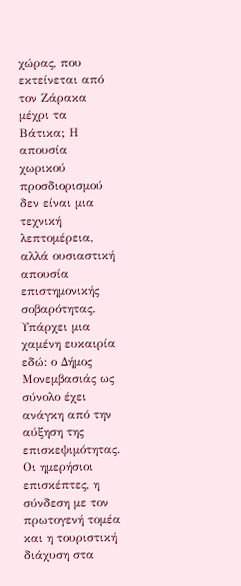χώρας, που εκτείνεται από τον Ζάρακα μέχρι τα Βάτικα; Η απουσία χωρικού προσδιορισμού δεν είναι μια τεχνική λεπτομέρεια, αλλά ουσιαστική απουσία επιστημονικής σοβαρότητας.
Υπάρχει μια χαμένη ευκαιρία εδώ: ο Δήμος Μονεμβασιάς ως σύνολο έχει ανάγκη από την αύξηση της επισκεψιμότητας. Οι ημερήσιοι επισκέπτες, η σύνδεση με τον πρωτογενή τομέα και η τουριστική διάχυση στα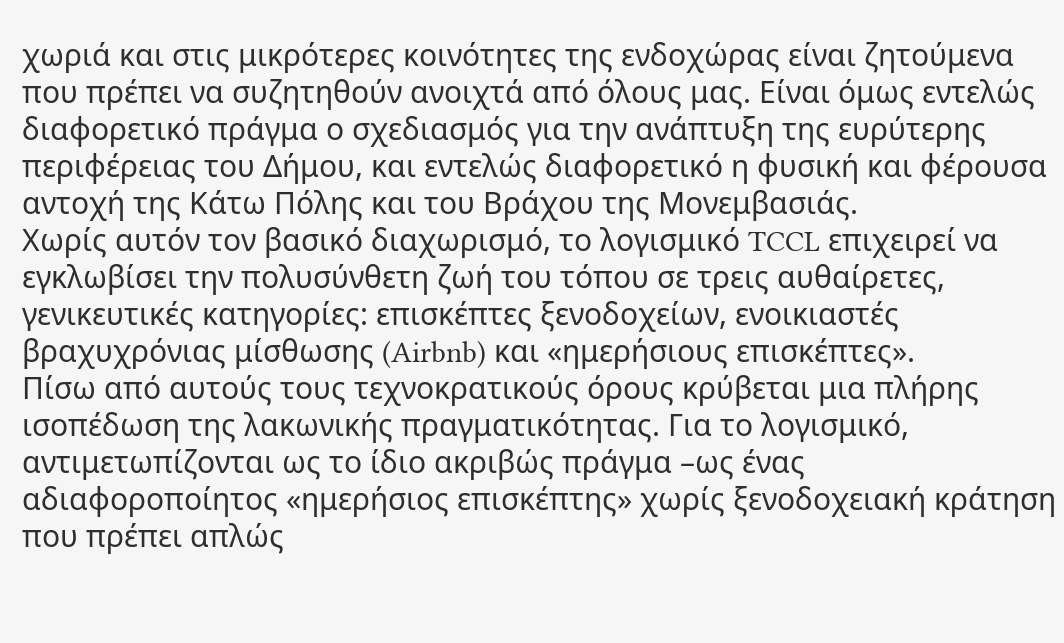χωριά και στις μικρότερες κοινότητες της ενδοχώρας είναι ζητούμενα που πρέπει να συζητηθούν ανοιχτά από όλους μας. Είναι όμως εντελώς διαφορετικό πράγμα ο σχεδιασμός για την ανάπτυξη της ευρύτερης περιφέρειας του Δήμου, και εντελώς διαφορετικό η φυσική και φέρουσα αντοχή της Κάτω Πόλης και του Βράχου της Μονεμβασιάς.
Χωρίς αυτόν τον βασικό διαχωρισμό, το λογισμικό TCCL επιχειρεί να εγκλωβίσει την πολυσύνθετη ζωή του τόπου σε τρεις αυθαίρετες, γενικευτικές κατηγορίες: επισκέπτες ξενοδοχείων, ενοικιαστές βραχυχρόνιας μίσθωσης (Airbnb) και «ημερήσιους επισκέπτες».
Πίσω από αυτούς τους τεχνοκρατικούς όρους κρύβεται μια πλήρης ισοπέδωση της λακωνικής πραγματικότητας. Για το λογισμικό, αντιμετωπίζονται ως το ίδιο ακριβώς πράγμα –ως ένας αδιαφοροποίητος «ημερήσιος επισκέπτης» χωρίς ξενοδοχειακή κράτηση που πρέπει απλώς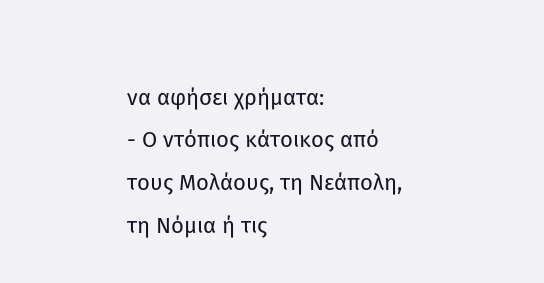να αφήσει χρήματα:
- Ο ντόπιος κάτοικος από τους Μολάους, τη Νεάπολη, τη Νόμια ή τις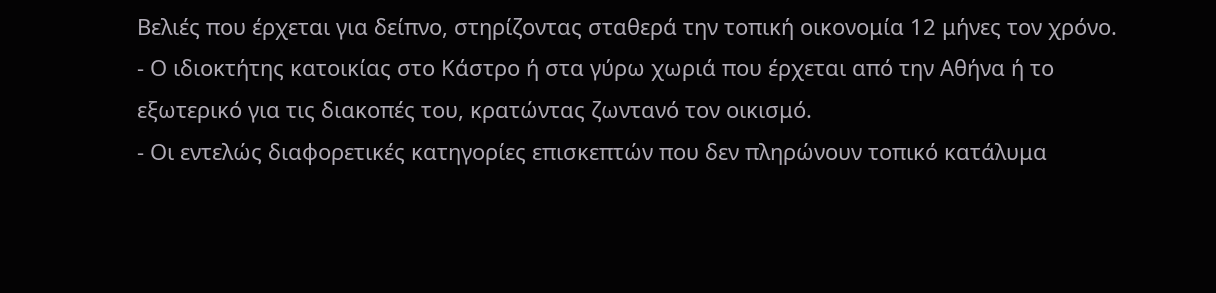Βελιές που έρχεται για δείπνο, στηρίζοντας σταθερά την τοπική οικονομία 12 μήνες τον χρόνο.
- Ο ιδιοκτήτης κατοικίας στο Κάστρο ή στα γύρω χωριά που έρχεται από την Αθήνα ή το εξωτερικό για τις διακοπές του, κρατώντας ζωντανό τον οικισμό.
- Οι εντελώς διαφορετικές κατηγορίες επισκεπτών που δεν πληρώνουν τοπικό κατάλυμα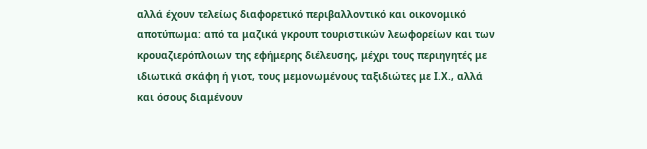αλλά έχουν τελείως διαφορετικό περιβαλλοντικό και οικονομικό αποτύπωμα: από τα μαζικά γκρουπ τουριστικών λεωφορείων και των κρουαζιερόπλοιων της εφήμερης διέλευσης, μέχρι τους περιηγητές με ιδιωτικά σκάφη ή γιοτ, τους μεμονωμένους ταξιδιώτες με Ι.Χ., αλλά και όσους διαμένουν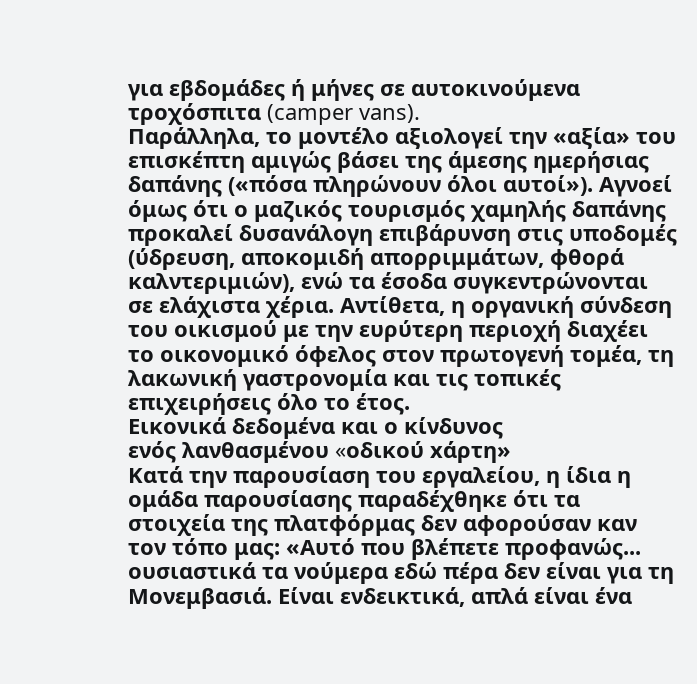για εβδομάδες ή μήνες σε αυτοκινούμενα τροχόσπιτα (camper vans).
Παράλληλα, το μοντέλο αξιολογεί την «αξία» του επισκέπτη αμιγώς βάσει της άμεσης ημερήσιας δαπάνης («πόσα πληρώνουν όλοι αυτοί»). Αγνοεί όμως ότι ο μαζικός τουρισμός χαμηλής δαπάνης προκαλεί δυσανάλογη επιβάρυνση στις υποδομές (ύδρευση, αποκομιδή απορριμμάτων, φθορά καλντεριμιών), ενώ τα έσοδα συγκεντρώνονται σε ελάχιστα χέρια. Αντίθετα, η οργανική σύνδεση του οικισμού με την ευρύτερη περιοχή διαχέει το οικονομικό όφελος στον πρωτογενή τομέα, τη λακωνική γαστρονομία και τις τοπικές επιχειρήσεις όλο το έτος.
Εικονικά δεδομένα και ο κίνδυνος
ενός λανθασμένου «oδικού xάρτη»
Κατά την παρουσίαση του εργαλείου, η ίδια η ομάδα παρουσίασης παραδέχθηκε ότι τα στοιχεία της πλατφόρμας δεν αφορούσαν καν τον τόπο μας: «Αυτό που βλέπετε προφανώς... ουσιαστικά τα νούμερα εδώ πέρα δεν είναι για τη Μονεμβασιά. Είναι ενδεικτικά, απλά είναι ένα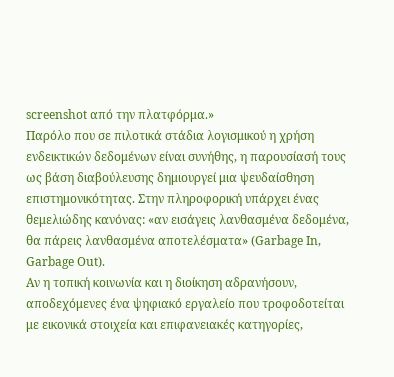screenshot από την πλατφόρμα.»
Παρόλο που σε πιλοτικά στάδια λογισμικού η χρήση ενδεικτικών δεδομένων είναι συνήθης, η παρουσίασή τους ως βάση διαβούλευσης δημιουργεί μια ψευδαίσθηση επιστημονικότητας. Στην πληροφορική υπάρχει ένας θεμελιώδης κανόνας: «αν εισάγεις λανθασμένα δεδομένα, θα πάρεις λανθασμένα αποτελέσματα» (Garbage In, Garbage Out).
Αν η τοπική κοινωνία και η διοίκηση αδρανήσουν, αποδεχόμενες ένα ψηφιακό εργαλείο που τροφοδοτείται με εικονικά στοιχεία και επιφανειακές κατηγορίες,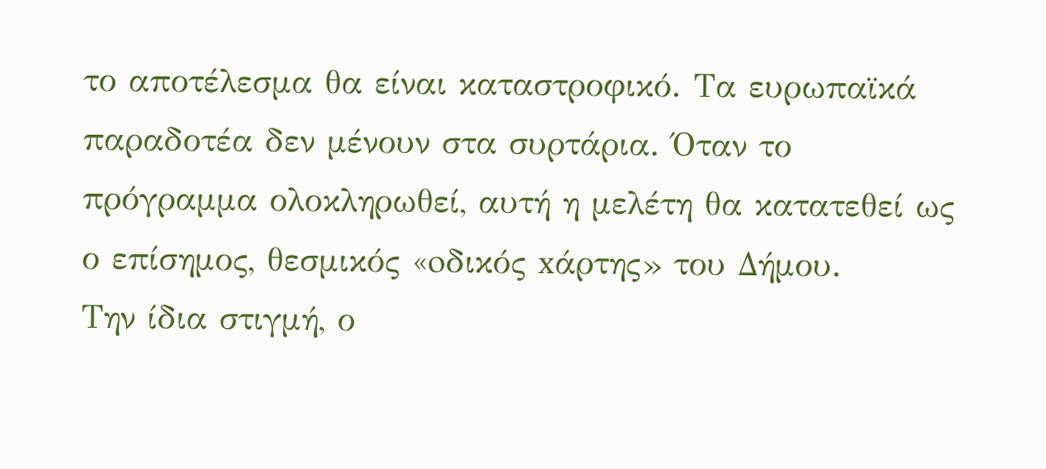το αποτέλεσμα θα είναι καταστροφικό. Τα ευρωπαϊκά παραδοτέα δεν μένουν στα συρτάρια. Όταν το πρόγραμμα ολοκληρωθεί, αυτή η μελέτη θα κατατεθεί ως ο επίσημος, θεσμικός «oδικός xάρτης» του Δήμου.
Την ίδια στιγμή, ο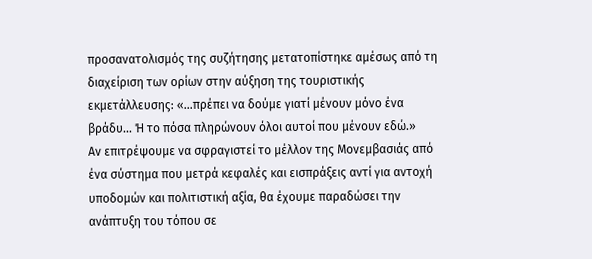προσανατολισμός της συζήτησης μετατοπίστηκε αμέσως από τη διαχείριση των ορίων στην αύξηση της τουριστικής εκμετάλλευσης: «...πρέπει να δούμε γιατί μένουν μόνο ένα βράδυ... Ή το πόσα πληρώνουν όλοι αυτοί που μένουν εδώ.»
Αν επιτρέψουμε να σφραγιστεί το μέλλον της Μονεμβασιάς από ένα σύστημα που μετρά κεφαλές και εισπράξεις αντί για αντοχή υποδομών και πολιτιστική αξία, θα έχουμε παραδώσει την ανάπτυξη του τόπου σε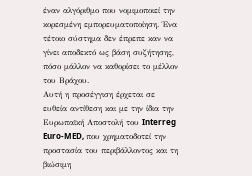έναν αλγόριθμο που νομιμοποιεί την κορεσμένη εμπορευματοποίηση. Ένα τέτοιο σύστημα δεν έπρεπε καν να γίνει αποδεκτό ως βάση συζήτησης, πόσο μάλλον να καθορίσει το μέλλον του Βράχου.
Αυτή η προσέγγιση έρχεται σε ευθεία αντίθεση και με την ίδια την Ευρωπαϊκή Αποστολή του Interreg Euro-MED, που χρηματοδοτεί την προστασία του περιβάλλοντος και τη βιώσιμη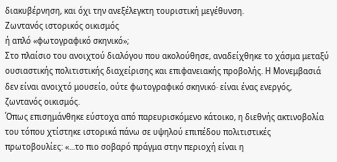διακυβέρνηση, και όχι την ανεξέλεγκτη τουριστική μεγέθυνση.
Ζωντανός ιστορικός οικισμός
ή απλό «φωτογραφικό σκηνικό»;
Στο πλαίσιο του ανοιχτού διαλόγου που ακολούθησε, αναδείχθηκε το χάσμα μεταξύ ουσιαστικής πολιτιστικής διαχείρισης και επιφανειακής προβολής. Η Μονεμβασιά δεν είναι ανοιχτό μουσείο, ούτε φωτογραφικό σκηνικό· είναι ένας ενεργός, ζωντανός οικισμός.
Όπως επισημάνθηκε εύστοχα από παρευρισκόμενο κάτοικο, η διεθνής ακτινοβολία του τόπου χτίστηκε ιστορικά πάνω σε υψηλού επιπέδου πολιτιστικές πρωτοβουλίες: «...το πιο σοβαρό πράγμα στην περιοχή είναι η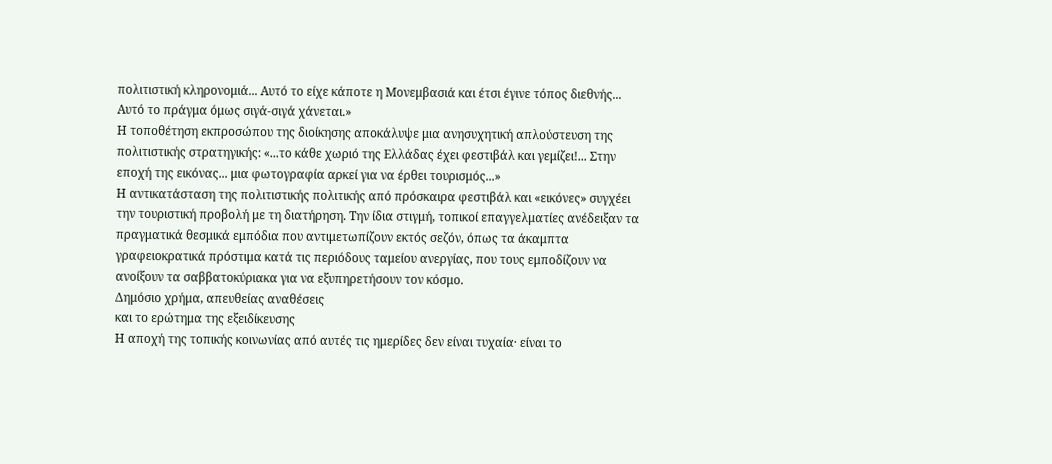πολιτιστική κληρονομιά... Αυτό το είχε κάποτε η Μονεμβασιά και έτσι έγινε τόπος διεθνής... Αυτό το πράγμα όμως σιγά-σιγά χάνεται.»
Η τοποθέτηση εκπροσώπου της διοίκησης αποκάλυψε μια ανησυχητική απλούστευση της πολιτιστικής στρατηγικής: «...το κάθε χωριό της Ελλάδας έχει φεστιβάλ και γεμίζει!... Στην εποχή της εικόνας... μια φωτογραφία αρκεί για να έρθει τουρισμός...»
Η αντικατάσταση της πολιτιστικής πολιτικής από πρόσκαιρα φεστιβάλ και «εικόνες» συγχέει την τουριστική προβολή με τη διατήρηση. Την ίδια στιγμή, τοπικοί επαγγελματίες ανέδειξαν τα πραγματικά θεσμικά εμπόδια που αντιμετωπίζουν εκτός σεζόν, όπως τα άκαμπτα γραφειοκρατικά πρόστιμα κατά τις περιόδους ταμείου ανεργίας, που τους εμποδίζουν να ανοίξουν τα σαββατοκύριακα για να εξυπηρετήσουν τον κόσμο.
Δημόσιο χρήμα, απευθείας αναθέσεις
και το ερώτημα της εξειδίκευσης
Η αποχή της τοπικής κοινωνίας από αυτές τις ημερίδες δεν είναι τυχαία· είναι το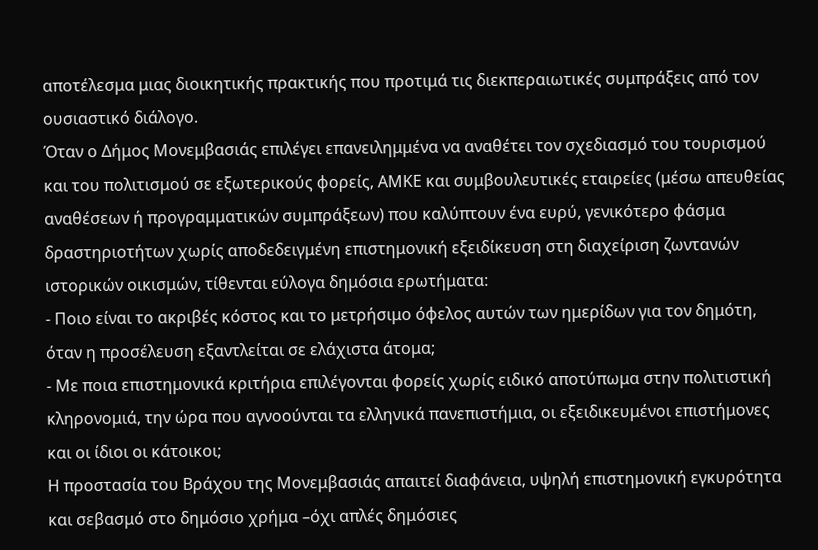αποτέλεσμα μιας διοικητικής πρακτικής που προτιμά τις διεκπεραιωτικές συμπράξεις από τον ουσιαστικό διάλογο.
Όταν ο Δήμος Μονεμβασιάς επιλέγει επανειλημμένα να αναθέτει τον σχεδιασμό του τουρισμού και του πολιτισμού σε εξωτερικούς φορείς, ΑΜΚΕ και συμβουλευτικές εταιρείες (μέσω απευθείας αναθέσεων ή προγραμματικών συμπράξεων) που καλύπτουν ένα ευρύ, γενικότερο φάσμα δραστηριοτήτων χωρίς αποδεδειγμένη επιστημονική εξειδίκευση στη διαχείριση ζωντανών ιστορικών οικισμών, τίθενται εύλογα δημόσια ερωτήματα:
- Ποιο είναι το ακριβές κόστος και το μετρήσιμο όφελος αυτών των ημερίδων για τον δημότη, όταν η προσέλευση εξαντλείται σε ελάχιστα άτομα;
- Με ποια επιστημονικά κριτήρια επιλέγονται φορείς χωρίς ειδικό αποτύπωμα στην πολιτιστική κληρονομιά, την ώρα που αγνοούνται τα ελληνικά πανεπιστήμια, οι εξειδικευμένοι επιστήμονες και οι ίδιοι οι κάτοικοι;
Η προστασία του Βράχου της Μονεμβασιάς απαιτεί διαφάνεια, υψηλή επιστημονική εγκυρότητα και σεβασμό στο δημόσιο χρήμα –όχι απλές δημόσιες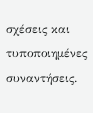σχέσεις και τυποποιημένες συναντήσεις.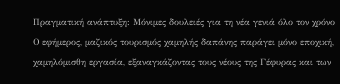Πραγματική ανάπτυξη: Μόνιμες δουλειές για τη νέα γενιά όλο τον χρόνο
Ο εφήμερος, μαζικός τουρισμός χαμηλής δαπάνης παράγει μόνο εποχική, χαμηλόμισθη εργασία, εξαναγκάζοντας τους νέους της Γέφυρας και των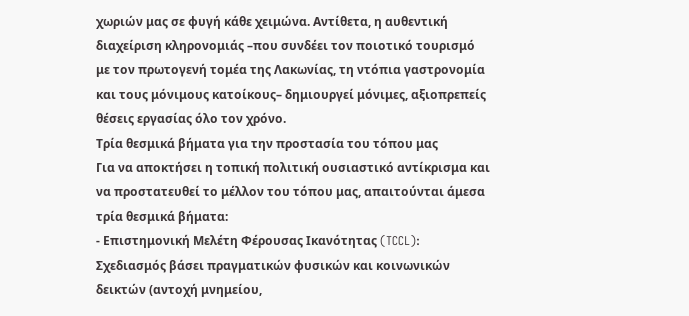χωριών μας σε φυγή κάθε χειμώνα. Αντίθετα, η αυθεντική διαχείριση κληρονομιάς –που συνδέει τον ποιοτικό τουρισμό με τον πρωτογενή τομέα της Λακωνίας, τη ντόπια γαστρονομία και τους μόνιμους κατοίκους– δημιουργεί μόνιμες, αξιοπρεπείς θέσεις εργασίας όλο τον χρόνο.
Τρία θεσμικά βήματα για την προστασία του τόπου μας
Για να αποκτήσει η τοπική πολιτική ουσιαστικό αντίκρισμα και να προστατευθεί το μέλλον του τόπου μας, απαιτούνται άμεσα τρία θεσμικά βήματα:
- Επιστημονική Μελέτη Φέρουσας Ικανότητας (TCCL): Σχεδιασμός βάσει πραγματικών φυσικών και κοινωνικών δεικτών (αντοχή μνημείου,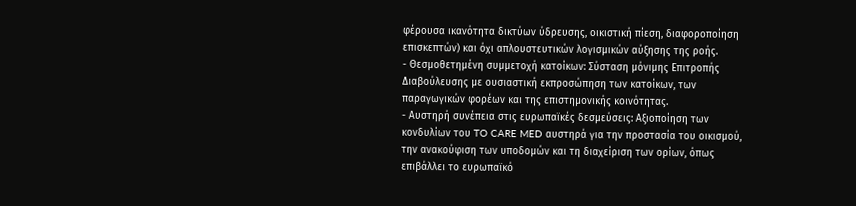φέρουσα ικανότητα δικτύων ύδρευσης, οικιστική πίεση, διαφοροποίηση επισκεπτών) και όχι απλουστευτικών λογισμικών αύξησης της ροής.
- Θεσμοθετημένη συμμετοχή κατοίκων: Σύσταση μόνιμης Επιτροπής Διαβούλευσης με ουσιαστική εκπροσώπηση των κατοίκων, των παραγωγικών φορέων και της επιστημονικής κοινότητας.
- Αυστηρή συνέπεια στις ευρωπαϊκές δεσμεύσεις: Αξιοποίηση των κονδυλίων του TO CARE MED αυστηρά για την προστασία του οικισμού, την ανακούφιση των υποδομών και τη διαχείριση των ορίων, όπως επιβάλλει το ευρωπαϊκό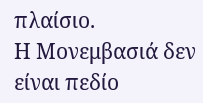πλαίσιο.
Η Μονεμβασιά δεν είναι πεδίο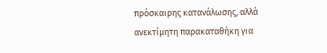πρόσκαιρης κατανάλωσης, αλλά ανεκτίμητη παρακαταθήκη για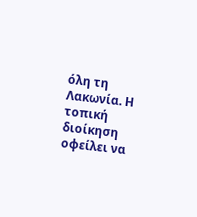όλη τη Λακωνία. Η τοπική διοίκηση οφείλει να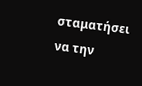σταματήσει να την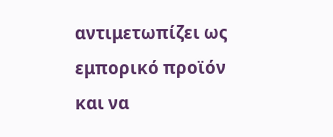αντιμετωπίζει ως εμπορικό προϊόν και να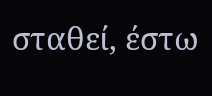σταθεί, έστω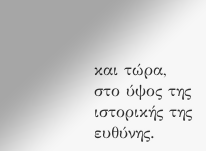και τώρα, στο ύψος της ιστορικής της ευθύνης.